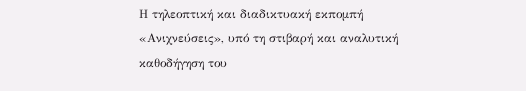Η τηλεοπτική και διαδικτυακή εκπομπή «Ανιχνεύσεις», υπό τη στιβαρή και αναλυτική καθοδήγηση του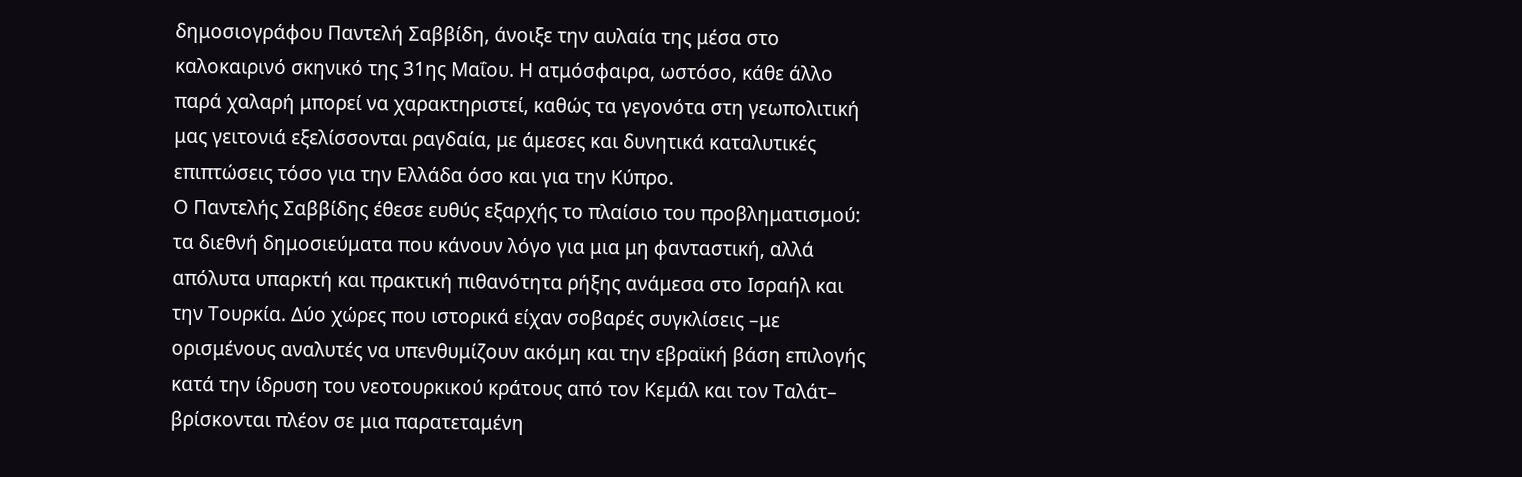δημοσιογράφου Παντελή Σαββίδη, άνοιξε την αυλαία της μέσα στο καλοκαιρινό σκηνικό της 31ης Μαΐου. Η ατμόσφαιρα, ωστόσο, κάθε άλλο παρά χαλαρή μπορεί να χαρακτηριστεί, καθώς τα γεγονότα στη γεωπολιτική μας γειτονιά εξελίσσονται ραγδαία, με άμεσες και δυνητικά καταλυτικές επιπτώσεις τόσο για την Ελλάδα όσο και για την Κύπρο.
Ο Παντελής Σαββίδης έθεσε ευθύς εξαρχής το πλαίσιο του προβληματισμού: τα διεθνή δημοσιεύματα που κάνουν λόγο για μια μη φανταστική, αλλά απόλυτα υπαρκτή και πρακτική πιθανότητα ρήξης ανάμεσα στο Ισραήλ και την Τουρκία. Δύο χώρες που ιστορικά είχαν σοβαρές συγκλίσεις –με ορισμένους αναλυτές να υπενθυμίζουν ακόμη και την εβραϊκή βάση επιλογής κατά την ίδρυση του νεοτουρκικού κράτους από τον Κεμάλ και τον Ταλάτ– βρίσκονται πλέον σε μια παρατεταμένη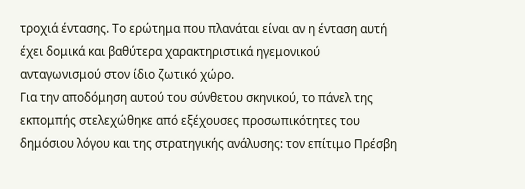τροχιά έντασης. Το ερώτημα που πλανάται είναι αν η ένταση αυτή έχει δομικά και βαθύτερα χαρακτηριστικά ηγεμονικού ανταγωνισμού στον ίδιο ζωτικό χώρο.
Για την αποδόμηση αυτού του σύνθετου σκηνικού, το πάνελ της εκπομπής στελεχώθηκε από εξέχουσες προσωπικότητες του δημόσιου λόγου και της στρατηγικής ανάλυσης: τον επίτιμο Πρέσβη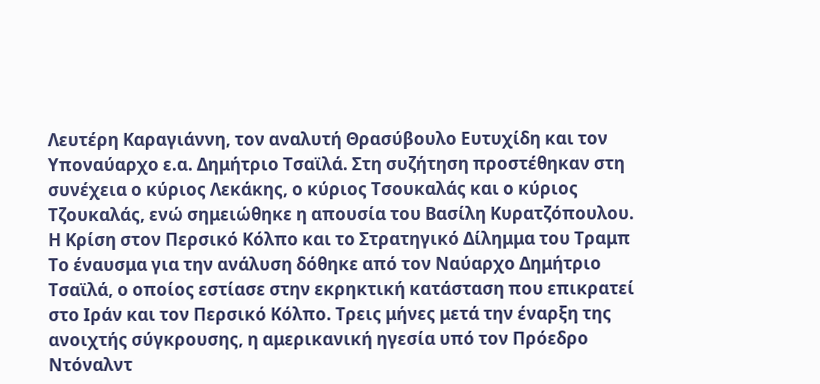Λευτέρη Καραγιάννη, τον αναλυτή Θρασύβουλο Ευτυχίδη και τον Υποναύαρχο ε.α. Δημήτριο Τσαϊλά. Στη συζήτηση προστέθηκαν στη συνέχεια ο κύριος Λεκάκης, ο κύριος Τσουκαλάς και ο κύριος Τζουκαλάς, ενώ σημειώθηκε η απουσία του Βασίλη Κυρατζόπουλου.
Η Κρίση στον Περσικό Κόλπο και το Στρατηγικό Δίλημμα του Τραμπ
Το έναυσμα για την ανάλυση δόθηκε από τον Ναύαρχο Δημήτριο Τσαϊλά, ο οποίος εστίασε στην εκρηκτική κατάσταση που επικρατεί στο Ιράν και τον Περσικό Κόλπο. Τρεις μήνες μετά την έναρξη της ανοιχτής σύγκρουσης, η αμερικανική ηγεσία υπό τον Πρόεδρο Ντόναλντ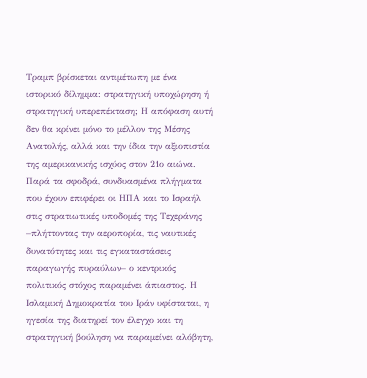Τραμπ βρίσκεται αντιμέτωπη με ένα ιστορικό δίλημμα: στρατηγική υποχώρηση ή στρατηγική υπερεπέκταση; Η απόφαση αυτή δεν θα κρίνει μόνο το μέλλον της Μέσης Ανατολής, αλλά και την ίδια την αξιοπιστία της αμερικανικής ισχύος στον 21ο αιώνα.
Παρά τα σφοδρά, συνδυασμένα πλήγματα που έχουν επιφέρει οι ΗΠΑ και το Ισραήλ στις στρατιωτικές υποδομές της Τεχεράνης –πλήττοντας την αεροπορία, τις ναυτικές δυνατότητες και τις εγκαταστάσεις παραγωγής πυραύλων– ο κεντρικός πολιτικός στόχος παραμένει άπιαστος. Η Ισλαμική Δημοκρατία του Ιράν υφίσταται, η ηγεσία της διατηρεί τον έλεγχο και τη στρατηγική βούληση να παραμείνει αλόβητη,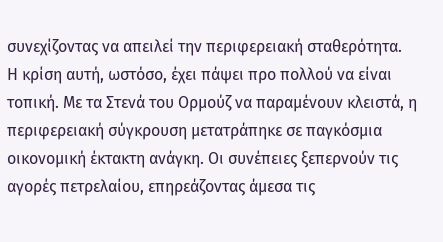συνεχίζοντας να απειλεί την περιφερειακή σταθερότητα.
Η κρίση αυτή, ωστόσο, έχει πάψει προ πολλού να είναι τοπική. Με τα Στενά του Ορμούζ να παραμένουν κλειστά, η περιφερειακή σύγκρουση μετατράπηκε σε παγκόσμια οικονομική έκτακτη ανάγκη. Οι συνέπειες ξεπερνούν τις αγορές πετρελαίου, επηρεάζοντας άμεσα τις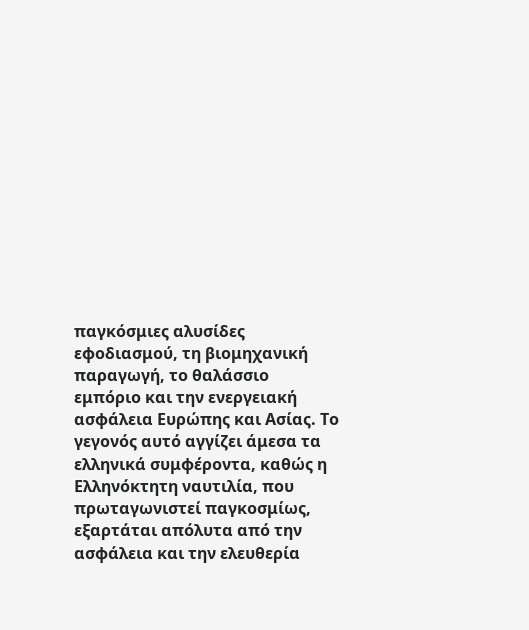παγκόσμιες αλυσίδες εφοδιασμού, τη βιομηχανική παραγωγή, το θαλάσσιο εμπόριο και την ενεργειακή ασφάλεια Ευρώπης και Ασίας. Το γεγονός αυτό αγγίζει άμεσα τα ελληνικά συμφέροντα, καθώς η Ελληνόκτητη ναυτιλία, που πρωταγωνιστεί παγκοσμίως, εξαρτάται απόλυτα από την ασφάλεια και την ελευθερία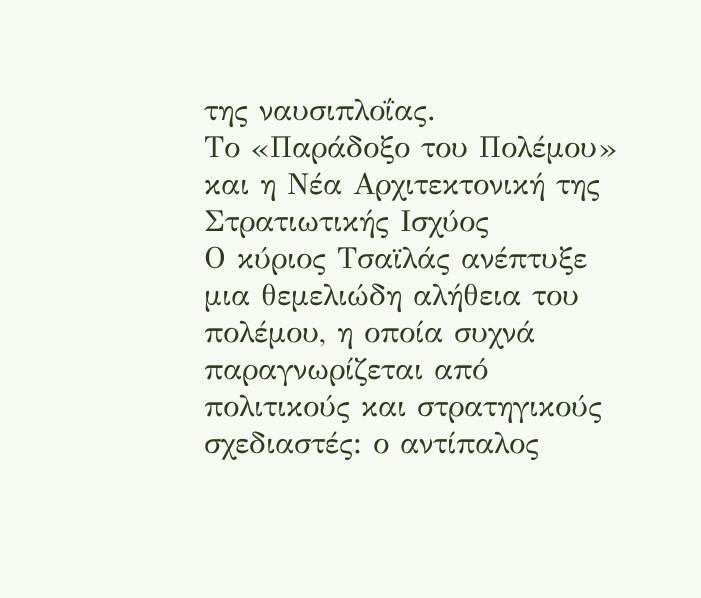της ναυσιπλοΐας.
Το «Παράδοξο του Πολέμου» και η Νέα Αρχιτεκτονική της Στρατιωτικής Ισχύος
Ο κύριος Τσαϊλάς ανέπτυξε μια θεμελιώδη αλήθεια του πολέμου, η οποία συχνά παραγνωρίζεται από πολιτικούς και στρατηγικούς σχεδιαστές: ο αντίπαλος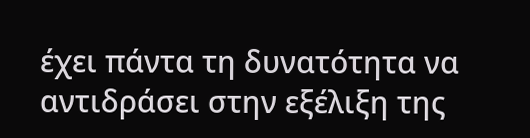έχει πάντα τη δυνατότητα να αντιδράσει στην εξέλιξη της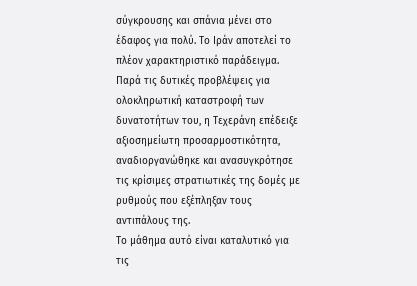σύγκρουσης και σπάνια μένει στο έδαφος για πολύ. Το Ιράν αποτελεί το πλέον χαρακτηριστικό παράδειγμα. Παρά τις δυτικές προβλέψεις για ολοκληρωτική καταστροφή των δυνατοτήτων του, η Τεχεράνη επέδειξε αξιοσημείωτη προσαρμοστικότητα, αναδιοργανώθηκε και ανασυγκρότησε τις κρίσιμες στρατιωτικές της δομές με ρυθμούς που εξέπληξαν τους αντιπάλους της.
Το μάθημα αυτό είναι καταλυτικό για τις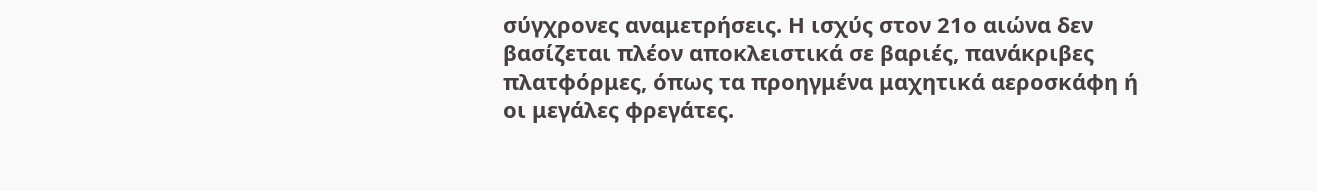σύγχρονες αναμετρήσεις. Η ισχύς στον 21ο αιώνα δεν βασίζεται πλέον αποκλειστικά σε βαριές, πανάκριβες πλατφόρμες, όπως τα προηγμένα μαχητικά αεροσκάφη ή οι μεγάλες φρεγάτες.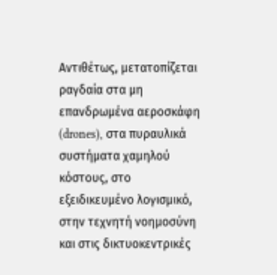Αντιθέτως, μετατοπίζεται ραγδαία στα μη επανδρωμένα αεροσκάφη (drones), στα πυραυλικά συστήματα χαμηλού κόστους, στο εξειδικευμένο λογισμικό, στην τεχνητή νοημοσύνη και στις δικτυοκεντρικές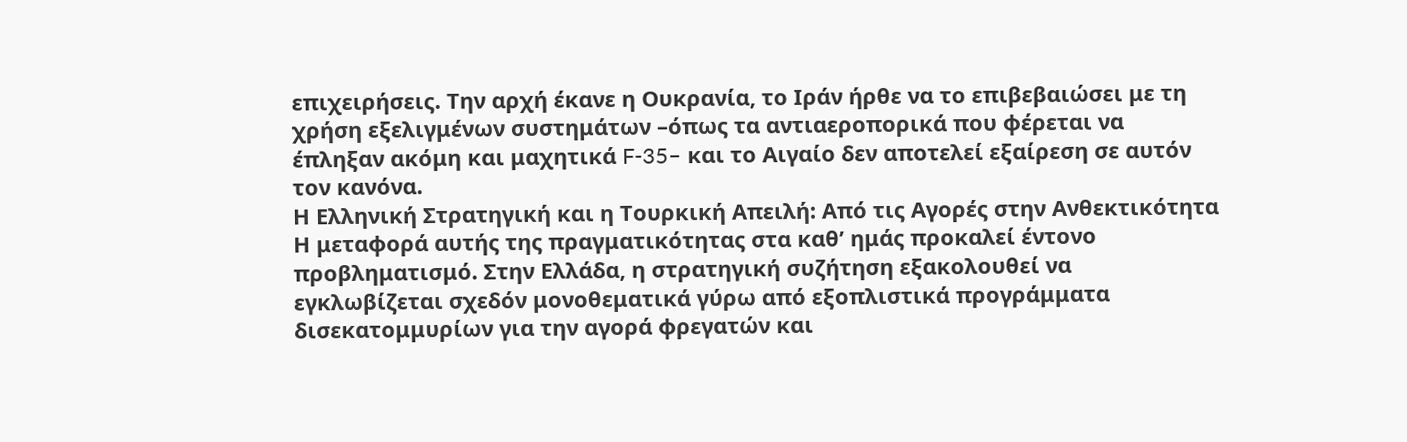επιχειρήσεις. Την αρχή έκανε η Ουκρανία, το Ιράν ήρθε να το επιβεβαιώσει με τη χρήση εξελιγμένων συστημάτων –όπως τα αντιαεροπορικά που φέρεται να έπληξαν ακόμη και μαχητικά F-35– και το Αιγαίο δεν αποτελεί εξαίρεση σε αυτόν τον κανόνα.
Η Ελληνική Στρατηγική και η Τουρκική Απειλή: Από τις Αγορές στην Ανθεκτικότητα
Η μεταφορά αυτής της πραγματικότητας στα καθ’ ημάς προκαλεί έντονο προβληματισμό. Στην Ελλάδα, η στρατηγική συζήτηση εξακολουθεί να εγκλωβίζεται σχεδόν μονοθεματικά γύρω από εξοπλιστικά προγράμματα δισεκατομμυρίων για την αγορά φρεγατών και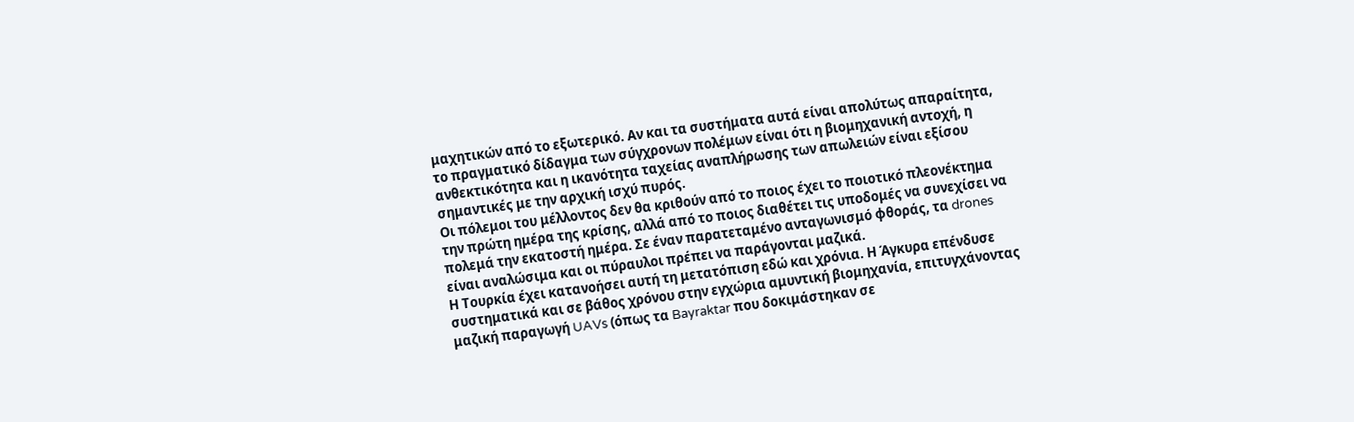μαχητικών από το εξωτερικό. Αν και τα συστήματα αυτά είναι απολύτως απαραίτητα, το πραγματικό δίδαγμα των σύγχρονων πολέμων είναι ότι η βιομηχανική αντοχή, η ανθεκτικότητα και η ικανότητα ταχείας αναπλήρωσης των απωλειών είναι εξίσου σημαντικές με την αρχική ισχύ πυρός.
Οι πόλεμοι του μέλλοντος δεν θα κριθούν από το ποιος έχει το ποιοτικό πλεονέκτημα την πρώτη ημέρα της κρίσης, αλλά από το ποιος διαθέτει τις υποδομές να συνεχίσει να πολεμά την εκατοστή ημέρα. Σε έναν παρατεταμένο ανταγωνισμό φθοράς, τα drones είναι αναλώσιμα και οι πύραυλοι πρέπει να παράγονται μαζικά.
Η Τουρκία έχει κατανοήσει αυτή τη μετατόπιση εδώ και χρόνια. Η Άγκυρα επένδυσε συστηματικά και σε βάθος χρόνου στην εγχώρια αμυντική βιομηχανία, επιτυγχάνοντας μαζική παραγωγή UAVs (όπως τα Bayraktar που δοκιμάστηκαν σε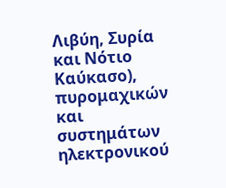Λιβύη, Συρία και Νότιο Καύκασο), πυρομαχικών και συστημάτων ηλεκτρονικού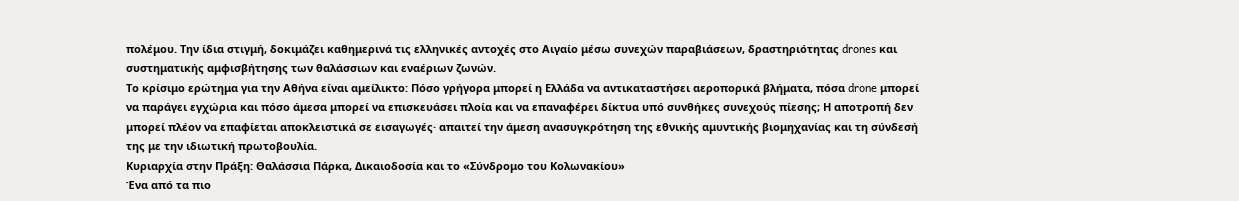πολέμου. Την ίδια στιγμή, δοκιμάζει καθημερινά τις ελληνικές αντοχές στο Αιγαίο μέσω συνεχών παραβιάσεων, δραστηριότητας drones και συστηματικής αμφισβήτησης των θαλάσσιων και εναέριων ζωνών.
Το κρίσιμο ερώτημα για την Αθήνα είναι αμείλικτο: Πόσο γρήγορα μπορεί η Ελλάδα να αντικαταστήσει αεροπορικά βλήματα, πόσα drone μπορεί να παράγει εγχώρια και πόσο άμεσα μπορεί να επισκευάσει πλοία και να επαναφέρει δίκτυα υπό συνθήκες συνεχούς πίεσης; Η αποτροπή δεν μπορεί πλέον να επαφίεται αποκλειστικά σε εισαγωγές· απαιτεί την άμεση ανασυγκρότηση της εθνικής αμυντικής βιομηχανίας και τη σύνδεσή της με την ιδιωτική πρωτοβουλία.
Κυριαρχία στην Πράξη: Θαλάσσια Πάρκα, Δικαιοδοσία και το «Σύνδρομο του Κολωνακίου»
Ένα από τα πιο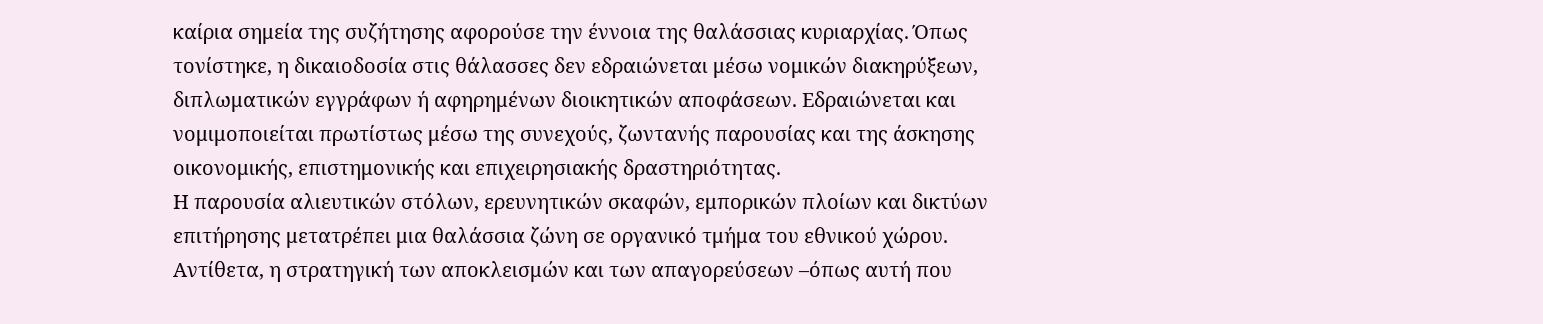καίρια σημεία της συζήτησης αφορούσε την έννοια της θαλάσσιας κυριαρχίας. Όπως τονίστηκε, η δικαιοδοσία στις θάλασσες δεν εδραιώνεται μέσω νομικών διακηρύξεων, διπλωματικών εγγράφων ή αφηρημένων διοικητικών αποφάσεων. Εδραιώνεται και νομιμοποιείται πρωτίστως μέσω της συνεχούς, ζωντανής παρουσίας και της άσκησης οικονομικής, επιστημονικής και επιχειρησιακής δραστηριότητας.
Η παρουσία αλιευτικών στόλων, ερευνητικών σκαφών, εμπορικών πλοίων και δικτύων επιτήρησης μετατρέπει μια θαλάσσια ζώνη σε οργανικό τμήμα του εθνικού χώρου. Αντίθετα, η στρατηγική των αποκλεισμών και των απαγορεύσεων –όπως αυτή που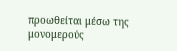προωθείται μέσω της μονομερούς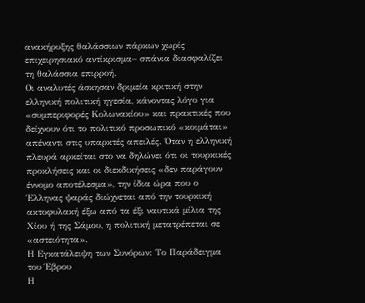ανακήρυξης θαλάσσιων πάρκων χωρίς επιχειρησιακό αντίκρισμα– σπάνια διασφαλίζει τη θαλάσσια επιρροή.
Οι αναλυτές άσκησαν δριμεία κριτική στην ελληνική πολιτική ηγεσία, κάνοντας λόγο για «συμπεριφορές Κολωνακίου» και πρακτικές που δείχνουν ότι το πολιτικό προσωπικό «κοιμάται» απέναντι στις υπαρκτές απειλές. Όταν η ελληνική πλευρά αρκείται στο να δηλώνει ότι οι τουρκικές προκλήσεις και οι διεκδικήσεις «δεν παράγουν έννομο αποτέλεσμα», την ίδια ώρα που ο Έλληνας ψαράς διώχνεται από την τουρκική ακτοφυλακή έξω από τα έξι ναυτικά μίλια της Χίου ή της Σάμου, η πολιτική μετατρέπεται σε «αστειότητα».
Η Εγκατάλειψη των Συνόρων: Το Παράδειγμα του Έβρου
Η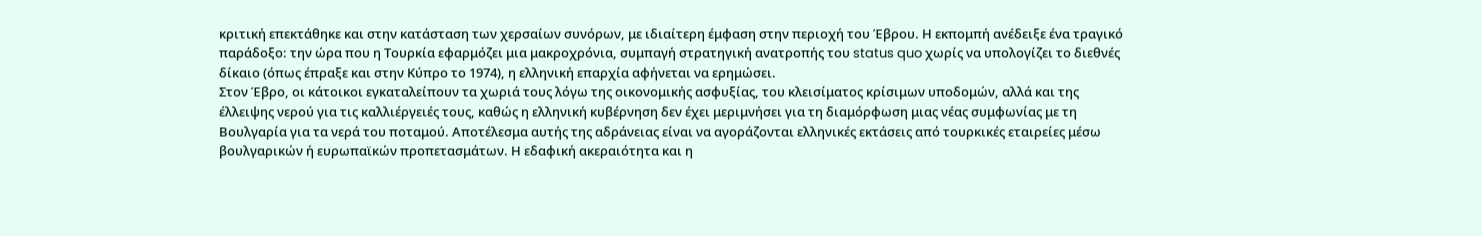κριτική επεκτάθηκε και στην κατάσταση των χερσαίων συνόρων, με ιδιαίτερη έμφαση στην περιοχή του Έβρου. Η εκπομπή ανέδειξε ένα τραγικό παράδοξο: την ώρα που η Τουρκία εφαρμόζει μια μακροχρόνια, συμπαγή στρατηγική ανατροπής του status quo χωρίς να υπολογίζει το διεθνές δίκαιο (όπως έπραξε και στην Κύπρο το 1974), η ελληνική επαρχία αφήνεται να ερημώσει.
Στον Έβρο, οι κάτοικοι εγκαταλείπουν τα χωριά τους λόγω της οικονομικής ασφυξίας, του κλεισίματος κρίσιμων υποδομών, αλλά και της έλλειψης νερού για τις καλλιέργειές τους, καθώς η ελληνική κυβέρνηση δεν έχει μεριμνήσει για τη διαμόρφωση μιας νέας συμφωνίας με τη Βουλγαρία για τα νερά του ποταμού. Αποτέλεσμα αυτής της αδράνειας είναι να αγοράζονται ελληνικές εκτάσεις από τουρκικές εταιρείες μέσω βουλγαρικών ή ευρωπαϊκών προπετασμάτων. Η εδαφική ακεραιότητα και η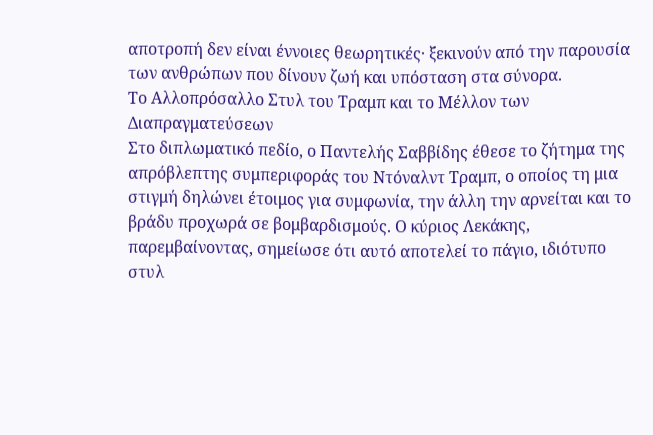αποτροπή δεν είναι έννοιες θεωρητικές· ξεκινούν από την παρουσία των ανθρώπων που δίνουν ζωή και υπόσταση στα σύνορα.
Το Αλλοπρόσαλλο Στυλ του Τραμπ και το Μέλλον των Διαπραγματεύσεων
Στο διπλωματικό πεδίο, ο Παντελής Σαββίδης έθεσε το ζήτημα της απρόβλεπτης συμπεριφοράς του Ντόναλντ Τραμπ, ο οποίος τη μια στιγμή δηλώνει έτοιμος για συμφωνία, την άλλη την αρνείται και το βράδυ προχωρά σε βομβαρδισμούς. Ο κύριος Λεκάκης, παρεμβαίνοντας, σημείωσε ότι αυτό αποτελεί το πάγιο, ιδιότυπο στυλ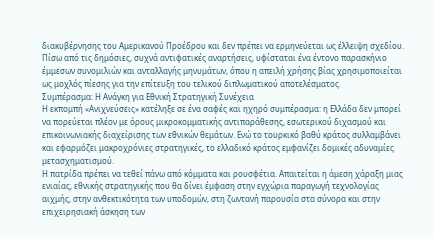διακυβέρνησης του Αμερικανού Προέδρου και δεν πρέπει να ερμηνεύεται ως έλλειψη σχεδίου. Πίσω από τις δημόσιες, συχνά αντιφατικές αναρτήσεις, υφίσταται ένα έντονο παρασκήνιο έμμεσων συνομιλιών και ανταλλαγής μηνυμάτων, όπου η απειλή χρήσης βίας χρησιμοποιείται ως μοχλός πίεσης για την επίτευξη του τελικού διπλωματικού αποτελέσματος.
Συμπέρασμα: Η Ανάγκη για Εθνική Στρατηγική Συνέχεια
Η εκπομπή «Ανιχνεύσεις» κατέληξε σε ένα σαφές και ηχηρό συμπέρασμα: η Ελλάδα δεν μπορεί να πορεύεται πλέον με όρους μικροκομματικής αντιπαράθεσης, εσωτερικού διχασμού και επικοινωνιακής διαχείρισης των εθνικών θεμάτων. Ενώ το τουρκικό βαθύ κράτος συλλαμβάνει και εφαρμόζει μακροχρόνιες στρατηγικές, το ελλαδικό κράτος εμφανίζει δομικές αδυναμίες μετασχηματισμού.
Η πατρίδα πρέπει να τεθεί πάνω από κόμματα και ρουσφέτια. Απαιτείται η άμεση χάραξη μιας ενιαίας, εθνικής στρατηγικής που θα δίνει έμφαση στην εγχώρια παραγωγή τεχνολογίας αιχμής, στην ανθεκτικότητα των υποδομών, στη ζωντανή παρουσία στα σύνορα και στην επιχειρησιακή άσκηση των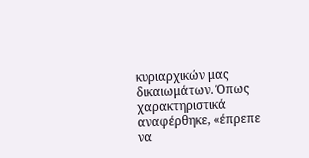κυριαρχικών μας δικαιωμάτων. Όπως χαρακτηριστικά αναφέρθηκε, «έπρεπε να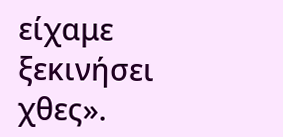είχαμε ξεκινήσει χθες».